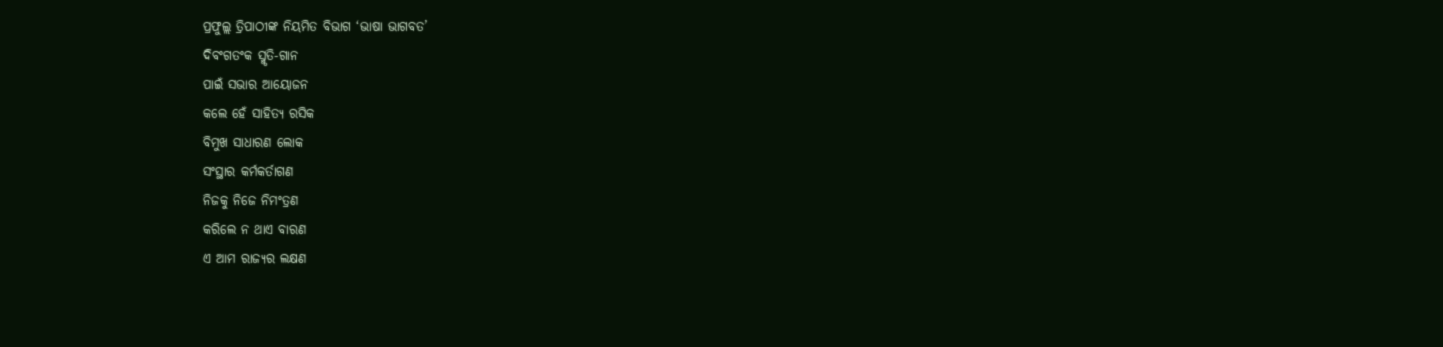ପ୍ରଫୁଲ୍ଲ ତ୍ରିପାଠୀଙ୍କ ନିୟମିତ ବିଭାଗ ‘ଭାଷା ଭାଗବତ’
ଦିବଂଗତଂକ ସ୍ମୃତି-ଗାନ
ପାଇଁ ସଭାର ଆୟୋଜନ
କଲେ ହେଁ ସାହିତ୍ଯ ରସିକ
ବିମୁଖ ସାଧାରଣ ଲୋକ
ସଂସ୍ଥାର କର୍ମକର୍ତାଗଣ
ନିଜକୁ ନିଜେ ନିମଂତ୍ରଣ
କରିଲେ ନ ଥାଏ ବାରଣ
ଏ ଆମ ରାଜ୍ୟର ଲକ୍ଷଣ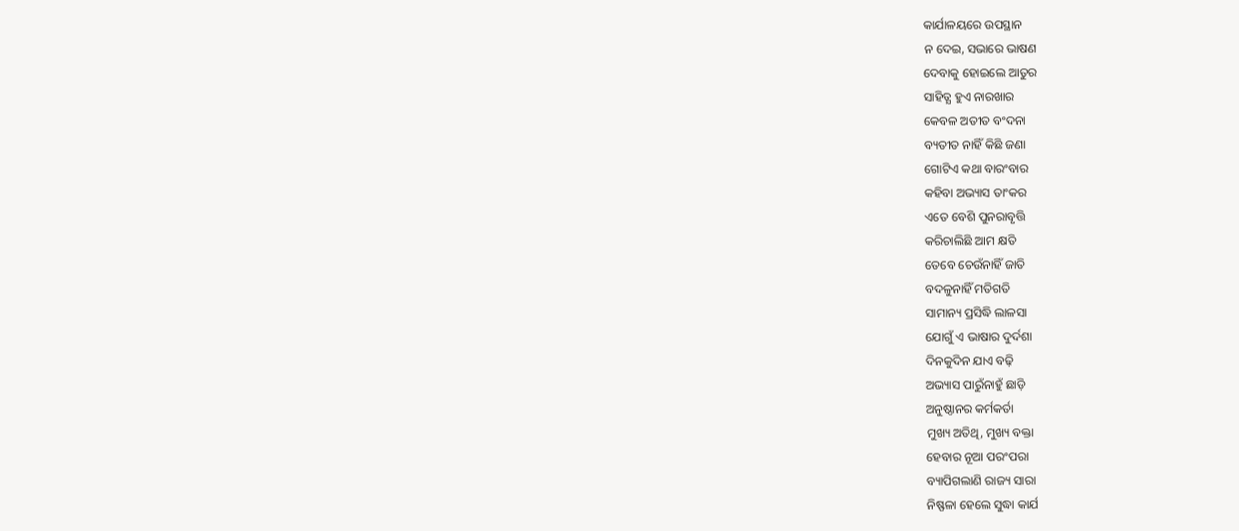କାର୍ଯାଳୟରେ ଉପସ୍ଥାନ
ନ ଦେଇ, ସଭାରେ ଭାଷଣ
ଦେବାକୁ ହୋଇଲେ ଆତୁର
ସାହିତ୍ଯ ହୁଏ ନାରଖାର
କେବଳ ଅତୀତ ବଂଦନା
ବ୍ୟତୀତ ନାହିଁ କିଛି ଜଣା
ଗୋଟିଏ କଥା ବାରଂବାର
କହିବା ଅଭ୍ୟାସ ତାଂକର
ଏତେ ବେଶି ପୁନରାବୃତ୍ତି
କରିଚାଲିଛି ଆମ କ୍ଷତି
ତେବେ ଚେଉଁନାହିଁ ଜାତି
ବଦଳୁନାହିଁ ମତିଗତି
ସାମାନ୍ୟ ପ୍ରସିଦ୍ଧି ଲାଳସା
ଯୋଗୁଁ ଏ ଭାଷାର ଦୁର୍ଦଶା
ଦିନକୁଦିନ ଯାଏ ବଢ଼ି
ଅଭ୍ୟାସ ପାରୁଁନାହୁଁ ଛାଡ଼ି
ଅନୁଷ୍ଠାନର କର୍ମକର୍ତା
ମୁଖ୍ୟ ଅତିଥି, ମୁଖ୍ୟ ବକ୍ତା
ହେବାର ନୂଆ ପରଂପରା
ବ୍ୟାପିଗଲାଣି ରାଜ୍ୟ ସାରା
ନିଷ୍ଫଳା ହେଲେ ସୁଦ୍ଧା କାର୍ଯ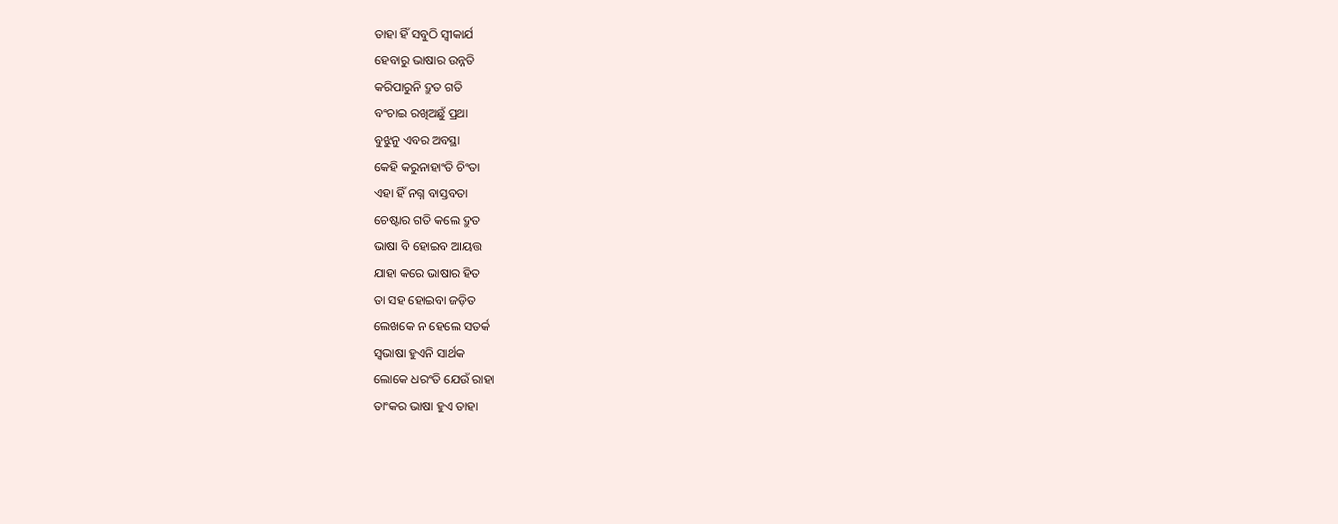ତାହା ହିଁ ସବୁଠି ସ୍ବୀକାର୍ଯ
ହେବାରୁ ଭାଷାର ଉନ୍ନତି
କରିପାରୁନି ଦ୍ରୁତ ଗତି
ବଂଚାଇ ରଖିଅଛୁଁ ପ୍ରଥା
ବୁଝୁନୁ ଏବର ଅବସ୍ଥା
କେହି କରୁନାହାଂତି ଚିଂତା
ଏହା ହିଁ ନଗ୍ନ ବାସ୍ତବତା
ଚେଷ୍ଟାର ଗତି କଲେ ଦ୍ରୁତ
ଭାଷା ବି ହୋଇବ ଆୟତ୍ତ
ଯାହା କରେ ଭାଷାର ହିତ
ତା ସହ ହୋଇବା ଜଡ଼ିତ
ଲେଖକେ ନ ହେଲେ ସତର୍କ
ସ୍ବଭାଷା ହୁଏନି ସାର୍ଥକ
ଲୋକେ ଧରଂତି ଯେଉଁ ରାହା
ତାଂକର ଭାଷା ହୁଏ ତାହା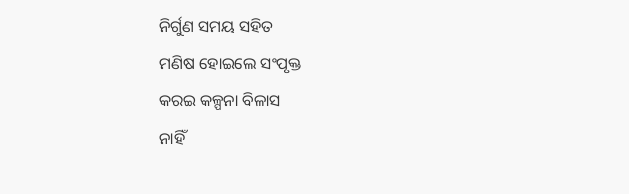ନିର୍ଗୁଣ ସମୟ ସହିତ
ମଣିଷ ହୋଇଲେ ସଂପୃକ୍ତ
କରଇ କଳ୍ପନା ବିଳାସ
ନାହିଁ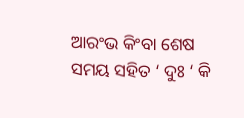ଆରଂଭ କିଂବା ଶେଷ
ସମୟ ସହିତ ‘ ଦୁଃ ‘ କି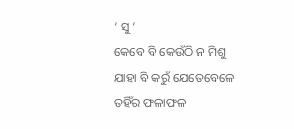‘ ସୁ ‘
କେବେ ବି କେଉଁଠି ନ ମିଶୁ
ଯାହା ବି କରୁଁ ଯେତେବେଳେ
ତହିଁର ଫଳାଫଳ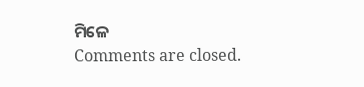ମିଳେ
Comments are closed.